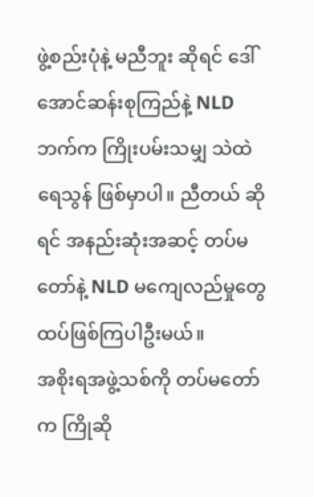ဖွဲ့စည်းပုံနဲ့ မညီဘူး ဆိုရင် ဒေါ်အောင်ဆန်းစုကြည်နဲ့ NLD ဘက်က ကြိုးပမ်းသမျှ သဲထဲရေသွန် ဖြစ်မှာပါ။ ညီတယ် ဆိုရင် အနည်းဆုံးအဆင့် တပ်မတော်နဲ့ NLD မကျေလည်မှုတွေ ထပ်ဖြစ်ကြပါဦးမယ်။
အစိုးရအဖွဲ့သစ်ကို တပ်မတော်က ကြိုဆို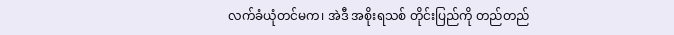လက်ခံယုံတင်မက၊ အဲဒီ အစိုးရသစ် တိုင်းပြည်ကို တည်တည်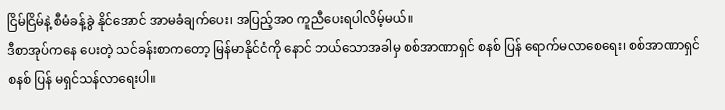ငြိမ်ငြိမ်နဲ့ စီမံခန့်ခွဲ နိုင်အောင် အာမခံချက်ပေး၊ အပြည့်အ၀ ကူညီပေးရပါလိမ့်မယ်။
ဒီစာအုပ်ကနေ ပေးတဲ့ သင်ခန်းစာကတော့ မြန်မာနိုင်ငံကို နောင် ဘယ်သောအခါမှ စစ်အာဏာရှင် စနစ် ပြန် ရောက်မလာစေရေး၊ စစ်အာဏာရှင် စနစ် ပြန် မရှင်သန်လာရေးပါ။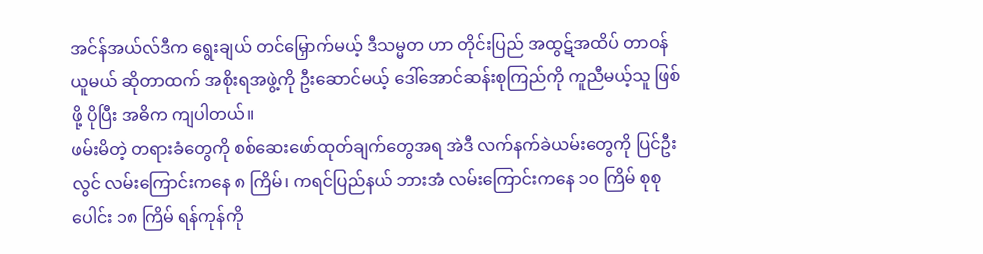အင်န်အယ်လ်ဒီက ရွေးချယ် တင်မြှောက်မယ့် ဒီသမ္မတ ဟာ တိုင်းပြည် အထွဋ်အထိပ် တာဝန် ယူမယ် ဆိုတာထက် အစိုးရအဖွဲ့ကို ဦးဆောင်မယ့် ဒေါ်အောင်ဆန်းစုကြည်ကို ကူညီမယ့်သူ ဖြစ်ဖို့ ပိုပြီး အဓိက ကျပါတယ်။
ဖမ်းမိတဲ့ တရားခံတွေကို စစ်ဆေးဖော်ထုတ်ချက်တွေအရ အဲဒီ လက်နက်ခဲယမ်းတွေကို ပြင်ဦးလွင် လမ်းကြောင်းကနေ ၈ ကြိမ်၊ ကရင်ပြည်နယ် ဘားအံ လမ်းကြောင်းကနေ ၁၀ ကြိမ် စုစုပေါင်း ၁၈ ကြိမ် ရန်ကုန်ကို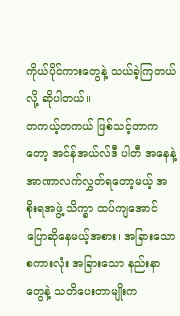ကိုယ်ပိုင်ကားတွေနဲ့ သယ်ခဲ့ကြတယ်လို့ ဆိုပါတယ်။
တကယ့်တကယ် ဖြစ်သင့်တာကတော့ အင်န်အယ်လ်ဒီ ပါတီ အနေနဲ့ အာဏာလက်လွှတ်ရတော့မယ့် အစိုးရအဖွဲ့ သိက္ခာ ထပ်ကျအောင် ပြောဆိုနေမယ့်အစား၊ အခြားသော စကားလုံး အခြားသော နည်းနာတွေနဲ့ သတိပေးတာမျိုးက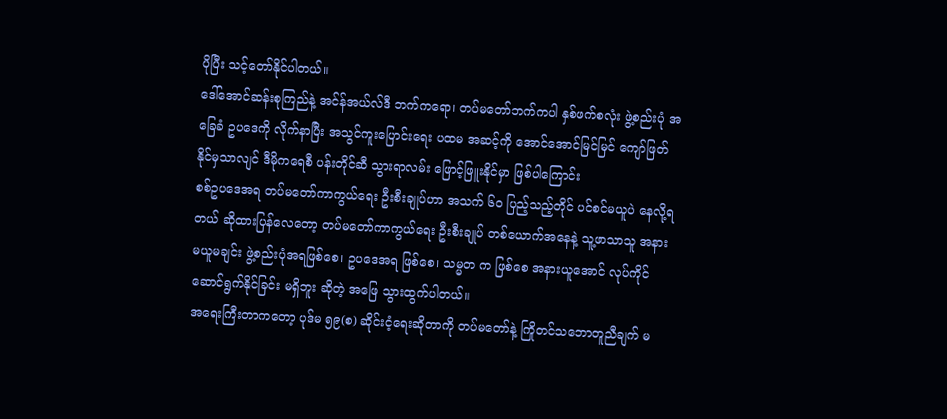ပိုပြီး သင့်တော်နိုင်ပါတယ်။
ဒေါ်အောင်ဆန်းစုကြည်နဲ့ အင်န်အယ်လ်ဒီ ဘက်ကရော၊ တပ်မတော်ဘက်ကပါ နှစ်ဖက်စလုံး ဖွဲ့စည်းပုံ အခြေခံ ဥပဒေကို လိုက်နာပြီး အသွင်ကူးပြောင်းရေး ပထမ အဆင့်ကို အောင်အောင်မြင်မြင် ကျော်ဖြတ်နိုင်မှသာလျင် ဒီမိုကရေစီ ပန်းတိုင်ဆီ သွားရာလမ်း ဖြောင့်ဖြူးနိုင်မှာ ဖြစ်ပါကြောင်း
စစ်ဥပဒေအရ တပ်မတော်ကာကွယ်ရေး ဦးစီးချုပ်ဟာ အသက် ၆၀ ပြည့်သည့်တိုင် ပင်စင်မယူပဲ နေလို့ရတယ် ဆိုထားပြန်လေတော့ တပ်မတော်ကာကွယ်ရေး ဦးစီးချုပ် တစ်ယောက်အနေနဲ့ သူ့ဖာသာသူ အနားမယူမချင်း ဖွဲ့စည်းပုံအရဖြစ်စေ၊ ဥပဒေအရ ဖြစ်စေ၊ သမ္မတ က ဖြစ်စေ အနားယူအောင် လုပ်ကိုင်ဆောင်ရွက်နိုင်ခြင်း မရှိဘူး ဆိုတဲ့ အဖြေ သွားထွက်ပါတယ်။
အရေးကြီးတာကတော့ ပုဒ်မ ၅၉(စ) ဆိုင်းငံ့ရေးဆိုတာကို တပ်မတော်နဲ့ ကြိုတင်သဘောတူညီချက် မ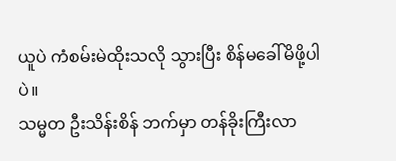ယူပဲ ကံစမ်းမဲထိုးသလို သွားပြီး စိန်မခေါ်မိဖို့ပါပဲ။
သမ္မတ ဦးသိန်းစိန် ဘက်မှာ တန်ခိုးကြီးလာ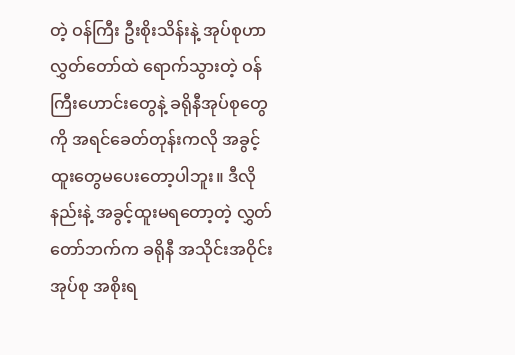တဲ့ ဝန်ကြီး ဦးစိုးသိန်းနဲ့ အုပ်စုဟာ လွှတ်တော်ထဲ ရောက်သွားတဲ့ ဝန်ကြီးဟောင်းတွေနဲ့ ခရိုနီအုပ်စုတွေကို အရင်ခေတ်တုန်းကလို အခွင့်ထူးတွေမပေးတော့ပါဘူး။ ဒီလိုနည်းနဲ့ အခွင့်ထူးမရတော့တဲ့ လွှတ်တော်ဘက်က ခရိုနီ အသိုင်းအဝိုင်း အုပ်စု အစိုးရ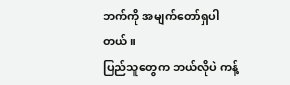ဘက်ကို အမျက်တော်ရှပါတယ်။
ပြည်သူတွေက ဘယ်လိုပဲ ကန့်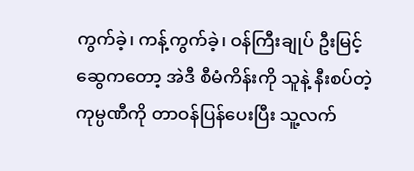ကွက်ခဲ့၊ ကန့်ကွက်ခဲ့၊ ဝန်ကြီးချုပ် ဦးမြင့်ဆွေကတော့ အဲဒီ စီမံကိန်းကို သူနဲ့ နီးစပ်တဲ့ ကုမ္ပဏီကို တာဝန်ပြန်ပေးပြီး သူ့လက်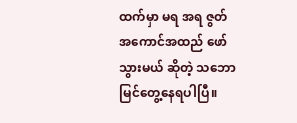ထက်မှာ မရ အရ ဇွတ် အကောင်အထည် ဖော်သွားမယ် ဆိုတဲ့ သဘော မြင်တွေ့နေရပါပြီ။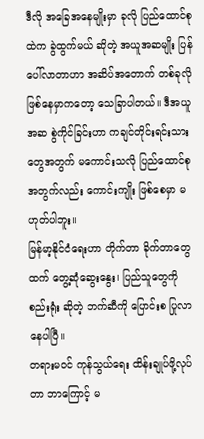ဒီလို အခြေအနေမျိုးမှာ ခုလို ပြည်ထောင်စုထဲက ခွဲထွက်မယ် ဆိုတဲ့ အယူအဆမျိုး ပြန်ပေါ်လာတာဟာ အဆိပ်အတောက် တစ်ခုလို ဖြစ်နေမှာကတော့ သေခြာပါတယ်။ ဒီအယူအဆ စွဲကိုင်ခြင်းဟာ ကချင်တိုင်းရင်းသားတွေအတွက် မကောင်းသလို ပြည်ထောင်စု အတွက်လည်း ကောင်းကျိုး ဖြစ်စေမှာ မဟုတ်ပါဘူး။
မြန်မာ့နိုင်ငံရေးဟာ တိုက်တာ ခိုက်တာတွေထက် တွေ့ဆုံဆွေးနွေး၊ ပြည်သူတွေကို စည်းရုံး ဆိုတဲ့ ဘက်ဆီကို ပြောင်းစ ပြုလာနေပါပြီ။
တရားမဝင် ကုန်သွယ်ရေး ထိန်းချုပ်ဖို့လုပ်တာ ဘာကြောင့် မ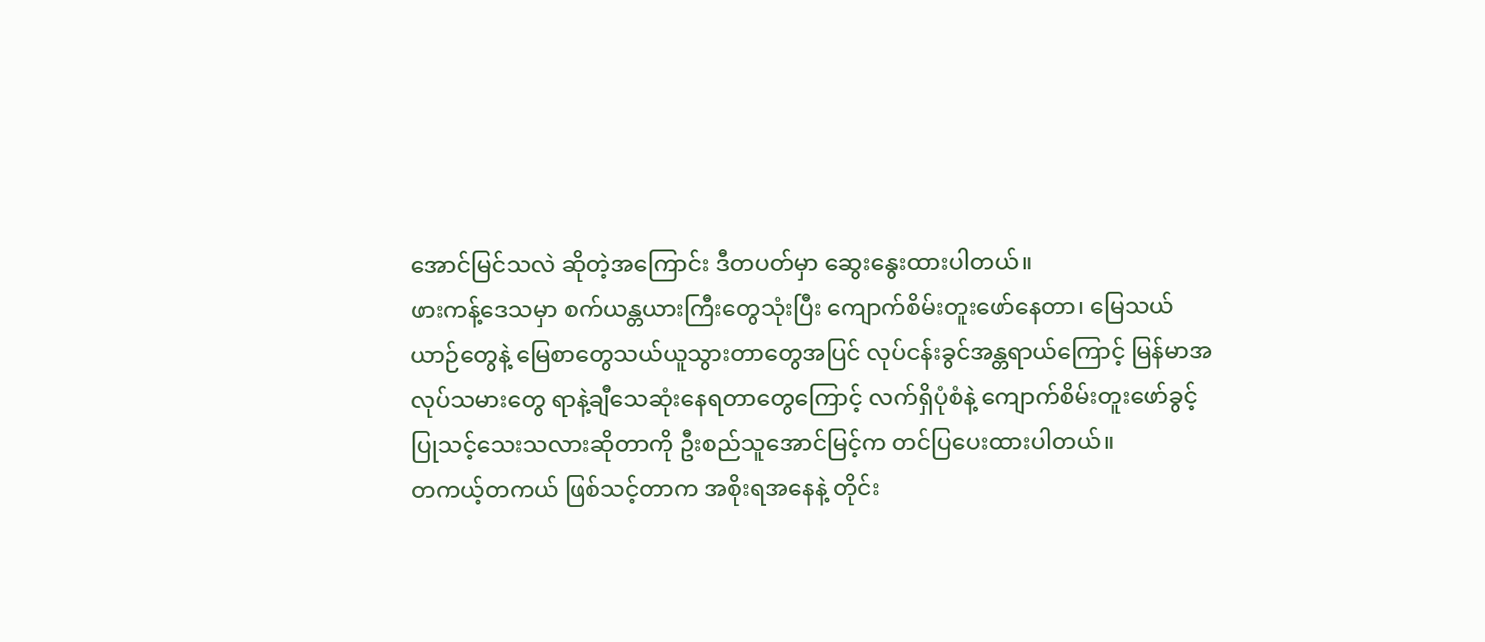အောင်မြင်သလဲ ဆိုတဲ့အကြောင်း ဒီတပတ်မှာ ဆွေးနွေးထားပါတယ်။
ဖားကန့်ဒေသမှာ စက်ယန္တယားကြီးတွေသုံးပြီး ကျောက်စိမ်းတူးဖော်နေတာ၊ မြေသယ်ယာဉ်တွေနဲ့ မြေစာတွေသယ်ယူသွားတာတွေအပြင် လုပ်ငန်းခွင်အန္တရာယ်ကြောင့် မြန်မာအလုပ်သမားတွေ ရာနဲ့ချီသေဆုံးနေရတာတွေကြောင့် လက်ရှိပုံစံနဲ့ ကျောက်စိမ်းတူးဖော်ခွင့် ပြုသင့်သေးသလားဆိုတာကို ဦးစည်သူအောင်မြင့်က တင်ပြပေးထားပါတယ်။
တကယ့်တကယ် ဖြစ်သင့်တာက အစိုးရအနေနဲ့ တိုင်း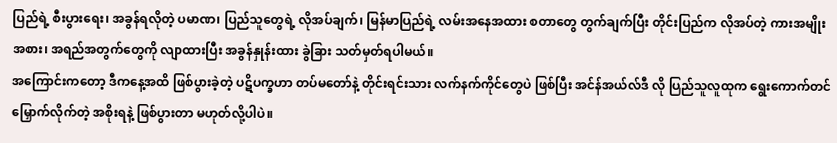ပြည်ရဲ့ စီးပွားရေး၊ အခွန်ရလိုတဲ့ ပမာဏ၊ ပြည်သူတွေရဲ့ လိုအပ်ချက်၊ မြန်မာပြည်ရဲ့ လမ်းအနေအထား စတာတွေ တွက်ချက်ပြီး တိုင်းပြည်က လိုအပ်တဲ့ ကားအမျိုးအစား၊ အရည်အတွက်တွေကို လျာထားပြီး အခွန်နှုန်းထား ခွဲခြား သတ်မှတ်ရပါမယ်။
အကြောင်းကတော့ ဒီကနေ့အထိ ဖြစ်ပွားခဲ့တဲ့ ပဋိပက္ခဟာ တပ်မတော်နဲ့ တိုင်းရင်းသား လက်နက်ကိုင်တွေပဲ ဖြစ်ပြီး အင်န်အယ်လ်ဒီ လို ပြည်သူလူထုက ရွေးကောက်တင်မြှောက်လိုက်တဲ့ အစိုးရနဲ့ ဖြစ်ပွားတာ မဟုတ်လို့ပါပဲ။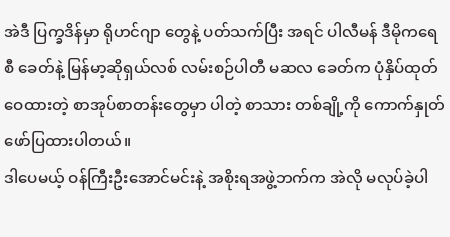အဲဒီ ပြက္ခဒိန်မှာ ရိုဟင်ဂျာ တွေနဲ့ ပတ်သက်ပြီး အရင် ပါလီမန် ဒီမိုကရေစီ ခေတ်နဲ့ မြန်မာ့ဆိုရှယ်လစ် လမ်းစဉ်ပါတီ မဆလ ခေတ်က ပုံနှိပ်ထုတ်ဝေထားတဲ့ စာအုပ်စာတန်းတွေမှာ ပါတဲ့ စာသား တစ်ချို့ကို ကောက်နှုတ် ဖော်ပြထားပါတယ်။
ဒါပေမယ့် ဝန်ကြီးဦးအောင်မင်းနဲ့ အစိုးရအဖွဲ့ဘက်က အဲလို မလုပ်ခဲ့ပါ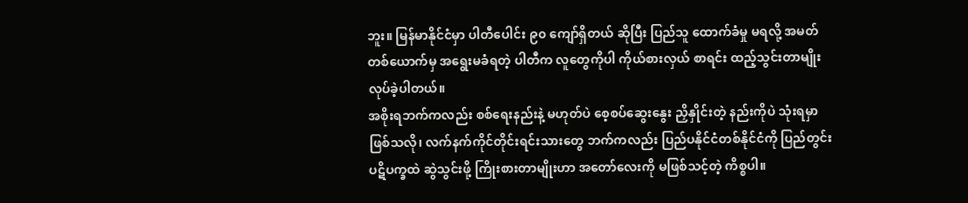ဘူး။ မြန်မာနိုင်ငံမှာ ပါတီပေါင်း ၉၀ ကျော်ရှိတယ် ဆိုပြီး ပြည်သူ ထောက်ခံမှု မရလို့ အမတ်တစ်ယောက်မှ အရွေးမခံရတဲ့ ပါတီက လူတွေကိုပါ ကိုယ်စားလှယ် စာရင်း ထည့်သွင်းတာမျိုး လုပ်ခဲ့ပါတယ်။
အစိုးရဘက်ကလည်း စစ်ရေးနည်းနဲ့ မဟုတ်ပဲ စေ့စပ်ဆွေးနွေး ညှိနှိုင်းတဲ့ နည်းကိုပဲ သုံးရမှာ ဖြစ်သလို၊ လက်နက်ကိုင်တိုင်းရင်းသားတွေ ဘက်ကလည်း ပြည်ပနိုင်ငံတစ်နိုင်ငံကို ပြည်တွင်း ပဋိပက္ခထဲ ဆွဲသွင်းဖို့ ကြိုးစားတာမျိုးဟာ အတော်လေးကို မဖြစ်သင့်တဲ့ ကိစ္စပါ။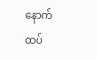နောက်ထပ်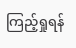ကြည့်ရှုရန်